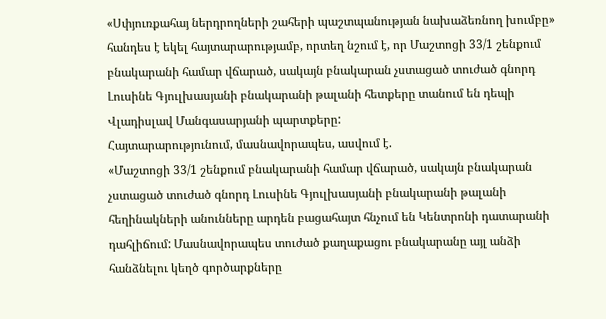«Սփյուռքահայ ներդրողների շահերի պաշտպանության նախաձեռնող խումբը» հանդես է եկել հայտարարությամբ, որտեղ նշում է, որ Մաշտոցի 33/1 շենքում բնակարանի համար վճարած, սակայն բնակարան չստացած տուժած գնորդ Լուսինե Գյուլխասյանի բնակարանի թալանի հետքերը տանում են դեպի Վլադիսլավ Մանգասարյանի պարտքերը:
Հայտարարությունում, մասնավորապես, ասվում է.
«Մաշտոցի 33/1 շենքում բնակարանի համար վճարած, սակայն բնակարան չստացած տուժած գնորդ Լուսինե Գյուլխասյանի բնակարանի թալանի հեղինակների անունները արդեն բացահայտ հնչում են Կենտրոնի դատարանի դահլիճում: Մասնավորապես տուժած քաղաքացու բնակարանը այլ անձի հանձնելու կեղծ գործարքները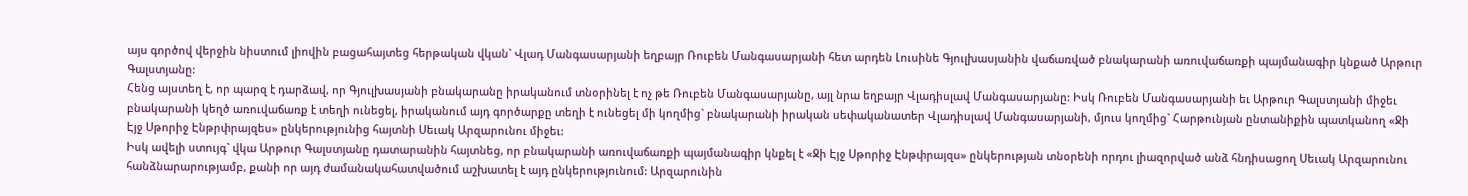այս գործով վերջին նիստում լիովին բացահայտեց հերթական վկան` Վլադ Մանգասարյանի եղբայր Ռուբեն Մանգասարյանի հետ արդեն Լուսինե Գյուլխասյանին վաճառված բնակարանի առուվաճառքի պայմանագիր կնքած Արթուր Գալստյանը:
Հենց այստեղ է, որ պարզ է դարձավ, որ Գյուլխասյանի բնակարանը իրականում տնօրինել է ոչ թե Ռուբեն Մանգասարյանը, այլ նրա եղբայր Վլադիսլավ Մանգասարյանը: Իսկ Ռուբեն Մանգասարյանի եւ Արթուր Գալստյանի միջեւ բնակարանի կեղծ առուվաճառք է տեղի ունեցել, իրականում այդ գործարքը տեղի է ունեցել մի կողմից` բնակարանի իրական սեփականատեր Վլադիսլավ Մանգասարյանի, մյուս կողմից` Հարթունյան ընտանիքին պատկանող «Ջի Էյջ Սթորիջ Էնթրփրայզես» ընկերությունից հայտնի Սեւակ Արզարունու միջեւ:
Իսկ ավելի ստույգ` վկա Արթուր Գալստյանը դատարանին հայտնեց, որ բնակարանի առուվաճառքի պայմանագիր կնքել է «Ջի Էյջ Սթորիջ Էնթփրայզս» ընկերության տնօրենի որդու լիազորված անձ հնդիսացող Սեւակ Արզարունու հանձնարարությամբ, քանի որ այդ ժամանակահատվածում աշխատել է այդ ընկերությունում: Արզարունին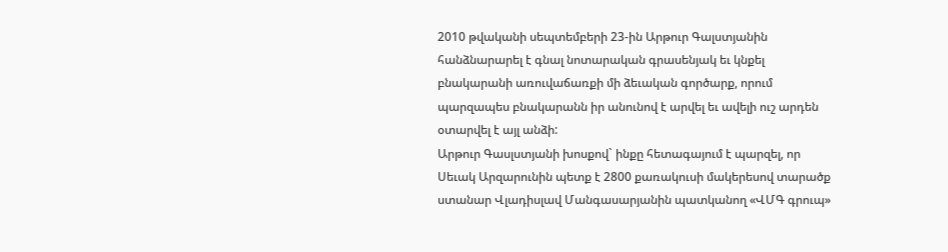2010 թվականի սեպտեմբերի 23-ին Արթուր Գալստյանին հանձնարարել է գնալ նոտարական գրասենյակ եւ կնքել բնակարանի առուվաճառքի մի ձեւական գործարք, որում պարզապես բնակարանն իր անունով է արվել եւ ավելի ուշ արդեն օտարվել է այլ անձի:
Արթուր Գասլստյանի խոսքով` ինքը հետագայում է պարզել, որ Սեւակ Արզարունին պետք է 2800 քառակուսի մակերեսով տարածք ստանար Վլադիսլավ Մանգասարյանին պատկանող «ՎՄԳ գրուպ»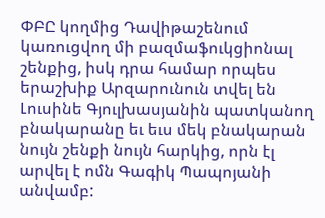ՓԲԸ կողմից Դավիթաշենում կառուցվող մի բազմաֆուկցիոնալ շենքից, իսկ դրա համար որպես երաշխիք Արզարունուն տվել են Լուսինե Գյուլխասյանին պատկանող բնակարանը եւ եւս մեկ բնակարան նույն շենքի նույն հարկից, որն էլ արվել է ոմն Գագիկ Պապոյանի անվամբ: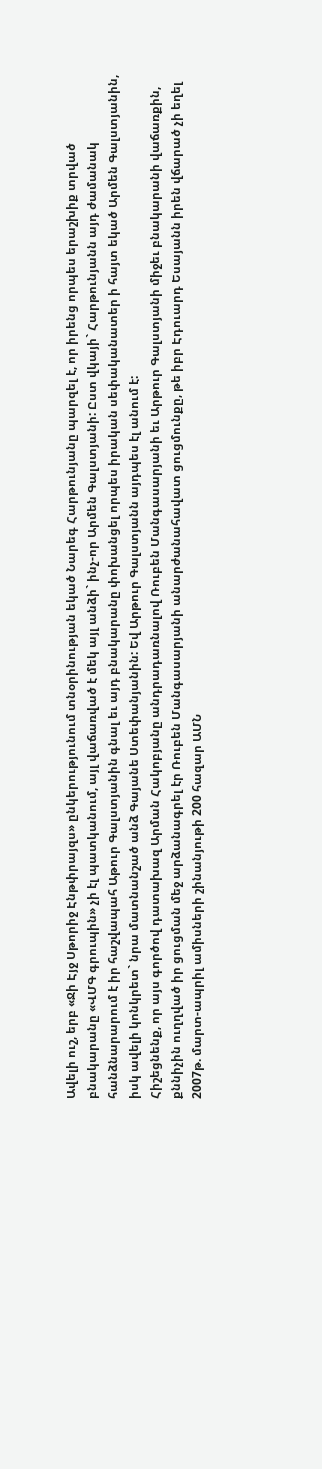Ավելի ուշ, երբ «Ջի Էյջ Սթորիջ Էնթփրայզս» ընկերությունում տնօրինության եկած Նարեգ Հարթունյանը պարզել է, որ իրենց որպես երաշխիք տրված բնակարանը «ՎՄԳ գրուպին» չի էլ պատկանում, այլ վաճառված է մեկ այլ անձի` ինչ-որ Արմեն Գալստյանի: Ըստ վկայի` Հարթունյանն այդ ժամանակ հանձնարարում է իր հաշվապահ Աթուր Գալստյանին գնալ եւ այդ բնակարանը փոխանցել որպես իրական սեփականատեր ի հայտ եկած Արմեն Գալստյանին, իսկ ավելի կոնկրետ` նրա մատնանշած անձ Գայանե Ստեփանյանին: Եվ Արթուր Գալստյանն այդպես էլ անում է:
Հիշեցնենք, որ այս գործով դատախազ Արման Հակոբյանը անդրադառնալով Ռուբեն Մանգասարյանի եւ Արթուր Գալստյանի միջեւ բնակարանի վաճառքին, քննիչին ուղղված իր ցուցման մեջ արձանագրել էր Ռուբեն Մանգասարյանի անարժանահավատ ցուցմունքը, թե իբր Էդուարդ Եսայանն իրեն վճարած չի եղել 2007թ. մարտ-ապրիլ ամիսների շինանյութի 200 հազար ԱՄՆ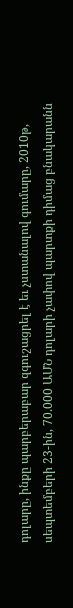դոլարը, ինքը պարբերաբար զգուշացրել է եւ չստանալով գումարը, 2010թ, սեպտեմբերի 23-ին, 70.000 ԱՄՆ դոլարի չափով պարտքի դիմաց բնակարանն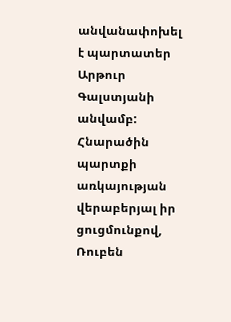անվանափոխել է պարտատեր Արթուր Գալստյանի անվամբ: Հնարածին պարտքի առկայության վերաբերյալ իր ցուցմունքով, Ռուբեն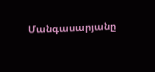Մանգասարյանը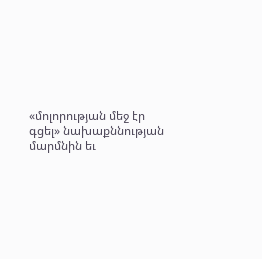«մոլորության մեջ էր գցել» նախաքննության մարմնին եւ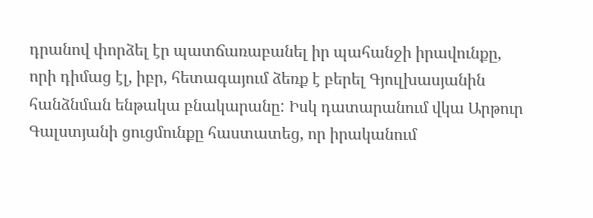դրանով փորձել էր պատճառաբանել իր պահանջի իրավունքը, որի դիմաց էլ, իբր, հետագայում ձեռք է բերել Գյուլխասյանին հանձնման ենթակա բնակարանը: Իսկ դատարանում վկա Արթուր Գալստյանի ցուցմունքը հաստատեց, որ իրականում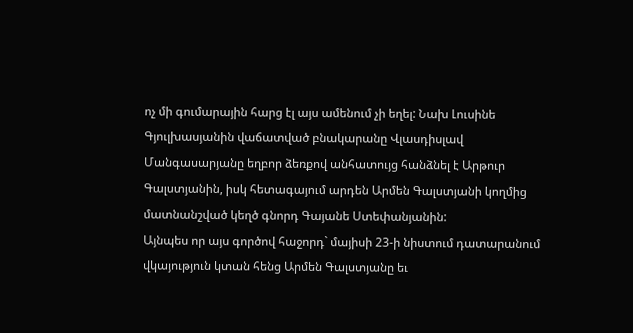ոչ մի գումարային հարց էլ այս ամենում չի եղել: Նախ Լուսինե Գյուլխասյանին վաճատված բնակարանը Վլասդիսլավ Մանգասարյանը եղբոր ձեռքով անհատույց հանձնել է Արթուր Գալստյանին, իսկ հետագայում արդեն Արմեն Գալստյանի կողմից մատնանշված կեղծ գնորդ Գայանե Ստեփանյանին:
Այնպես որ այս գործով հաջորդ` մայիսի 23-ի նիստում դատարանում վկայություն կտան հենց Արմեն Գալստյանը եւ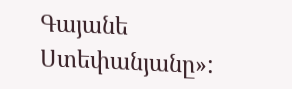Գայանե Ստեփանյանը»: